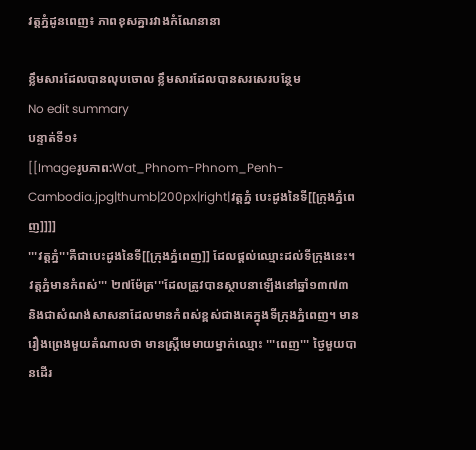វត្តភ្នំដូនពេញ៖ ភាពខុសគ្នារវាងកំណែនានា

ខ្លឹមសារដែលបានលុបចោល ខ្លឹមសារដែលបានសរសេរបន្ថែម
No edit summary
បន្ទាត់ទី១៖
[[Imageរូបភាព:Wat_Phnom-Phnom_Penh-Cambodia.jpg|thumb|200px|right|វត្តភ្នំ បេះដូងនៃទី[[ក្រុងភ្នំពេញ]]]]
'''វត្តភ្នំ'''គឺជាបេះដូងនៃទី[[ក្រុងភ្នំពេញ]] ដែលផ្តល់ឈ្មោះដល់ទីក្រុងនេះ។ វត្តភ្នំមានកំពស់''' ២៧ម៉ែត្រ'''ដែលត្រូវបានស្ថាបនាឡើងនៅឆ្នាំ១៣៧៣ និងជាសំណង់សាសនាដែលមានកំពស់ខ្ពស់ជាងគេក្នុងទីក្រុងភ្នំពេញ។ មានរឿងព្រេងមួយតំណាលថា មានស្រ្តីមេមាយម្នាក់ឈ្មោះ '''ពេញ''' ថ្ងៃមួយបានដើរ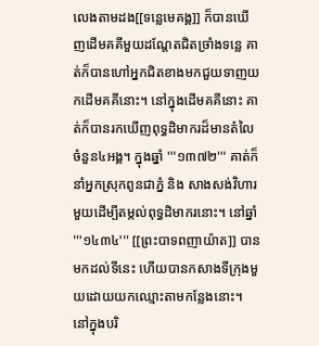លេងតាមដង[[ទន្លេមេគង្គ]] ក៏បានឃើញដើមគគីមួយដណ្តែតជិតច្រាំងទន្លេ គាត់ក៏បានហៅអ្នកជិតខាងមកជួយទាញយកដើមគគីនោះ។ នៅក្នុងដើមគគីនោះ គាត់ក៏បានរកឃើញពុទ្ធដិមាករដ៏មានតំលៃចំនួន៤អង្គ។ ក្នុងឆ្នាំ '''១៣៧២''' គាត់ក៏នាំអ្នកស្រុកពូនជាភ្នំ និង សាងសង់វិហារមួយដើម្បីតម្កល់ពុទ្ធដិមាករនោះ។ នៅឆ្នាំ '''១៤៣៤''' [[ព្រះបាទពញាយ៉ាត]] បានមកដល់ទីនេះ ហើយបានកសាងទីក្រុងមួយដោយយកឈ្មោះតាមកន្លែងនោះ។ នៅក្នុងបរិ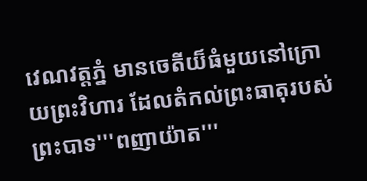វេណវត្តភ្នំ មានចេតីយ៏ធំមួយនៅក្រោយព្រះវិហារ ដែលតំកល់ព្រះធាតុរបស់ព្រះបាទ'''ពញាយ៉ាត'''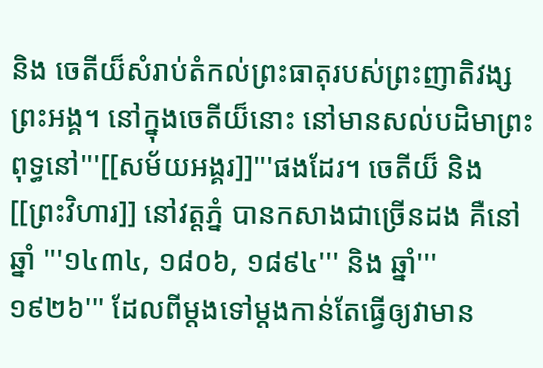និង ចេតីយ៏សំរាប់តំកល់ព្រះធាតុរបស់ព្រះញាតិវង្សព្រះអង្គ។ នៅក្នុងចេតីយ៏នោះ នៅមានសល់បដិមាព្រះពុទ្ធនៅ'''[[សម័យអង្គរ]]'''ផងដែរ។ ចេតីយ៏ និង [[ព្រះវិហារ]] នៅវត្តភ្នំ បានកសាងជាច្រើនដង គឺនៅឆ្នាំ '''១៤៣៤, ១៨០៦, ១៨៩៤''' និង ឆ្នាំ''' ១៩២៦''' ដែលពីម្តងទៅម្តងកាន់តែធ្វើឲ្យវាមាន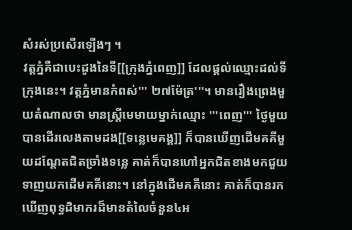សំរស់ប្រសើរឡើងៗ ។
វត្តភ្នំគឺជាបេះដូងនៃទី[[ក្រុងភ្នំពេញ]] ដែលផ្តល់ឈ្មោះដល់ទីក្រុងនេះ។ វត្តភ្នំមានកំពស់''' ២៧ម៉ែត្រ'''។ មានរឿងព្រេងមួយតំណាលថា មានស្រ្តីមេមាយម្នាក់ឈ្មោះ '''ពេញ''' ថ្ងៃមួយបានដើរលេងតាមដង[[ទន្លេមេគង្គ]] ក៏បានឃើញដើមគគីមួយដណ្តែតជិតច្រាំងទន្លេ គាត់ក៏បានហៅអ្នកជិតខាងមកជួយទាញយកដើមគគីនោះ។ នៅក្នុងដើមគគីនោះ គាត់ក៏បានរកឃើញពុទ្ធដិមាករដ៏មានតំលៃចំនួន៤អ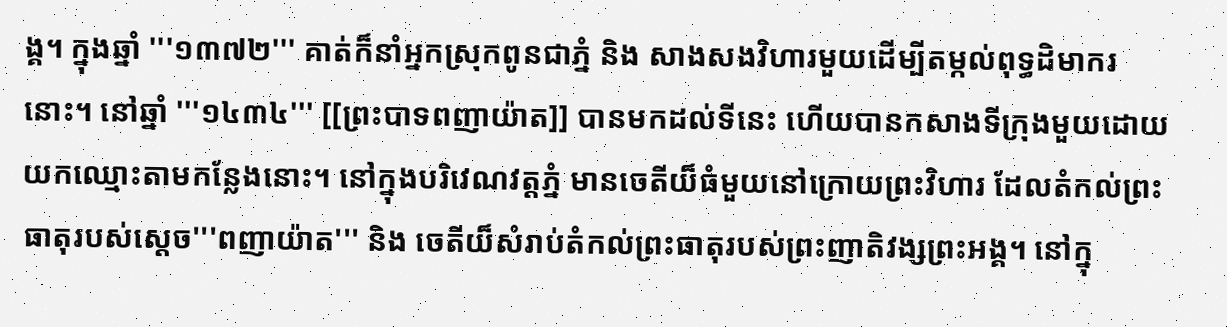ង្គ។ ក្នុងឆ្នាំ '''១៣៧២''' គាត់ក៏នាំអ្នកស្រុកពូនជាភ្នំ និង សាងសងវិហារមួយដើម្បីតម្កល់ពុទ្ធដិមាករនោះ។ នៅឆ្នាំ '''១៤៣៤''' [[ព្រះបាទពញាយ៉ាត]] បានមកដល់ទីនេះ ហើយបានកសាងទីក្រុងមួយដោយយកឈ្មោះតាមកន្លែងនោះ។ នៅក្នុងបរិវេណវត្តភ្នំ មានចេតីយ៏ធំមួយនៅក្រោយព្រះវិហារ ដែលតំកល់ព្រះធាតុរបស់ស្តេច'''ពញាយ៉ាត''' និង ចេតីយ៏សំរាប់តំកល់ព្រះធាតុរបស់ព្រះញាតិវង្សព្រះអង្គ។ នៅក្នុ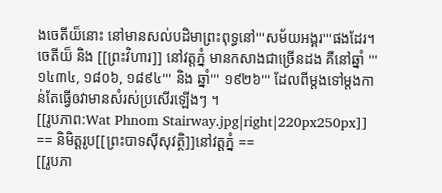ងចេតីយ៏នោះ នៅមានសល់បដិមាព្រះពុទ្ធនៅ'''សម័យអង្គរ'''ផងដែរ។ ចេតីយ៏ និង [[ព្រះវិហារ]] នៅវត្តភ្នំ មានកសាងជាច្រើនដង គឺនៅឆ្នាំ '''១៤៣៤, ១៨០៦, ១៨៩៤''' និង ឆ្នាំ''' ១៩២៦''' ដែលពីម្តងទៅម្តងកាន់តែធ្វើឲវាមានសំរស់ប្រសើរឡើងៗ ។
[[រូបភាព:Wat Phnom Stairway.jpg|right|220px250px]]
== និមិត្តរូប[[ព្រះបាទស៊ីសុវត្ថិ]]នៅវត្តភ្នំ ==
[[រូបភា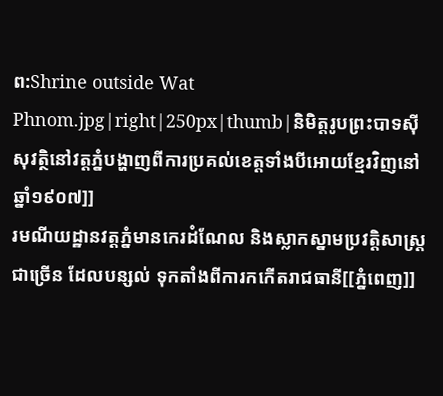ព:Shrine outside Wat Phnom.jpg|right|250px|thumb|និមិត្តរូបព្រះបាទស៊ីសុវត្ថិនៅវត្តភ្នំបង្ហាញពីការប្រគល់ខេត្តទាំងបីអោយខ្មែរវិញនៅឆ្នាំ១៩០៧]]
រមណីយដ្ឋានវត្តភ្នំមានកេរដំណែល និងស្លាកស្នាមប្រវត្ដិសាស្ដ្រជាច្រើន ដែលបន្សល់ ទុកតាំងពីការកកើតរាជធានី[[ភ្នំពេញ]]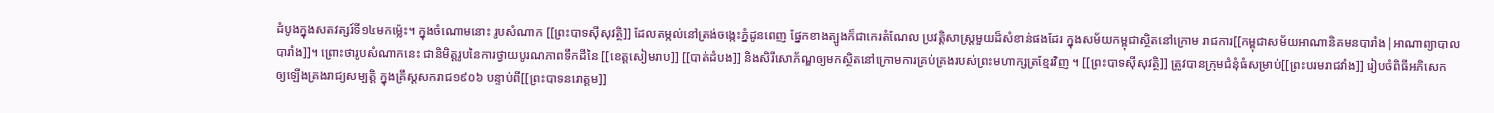ដំបូងក្នុងសតវត្សរ៍ទី១៤មកម្ល៉េះ។ ក្នុងចំណោមនោះ រូបសំណាក [[ព្រះបាទស៊ីសុវត្ថិ]] ដែលតម្កល់នៅត្រង់ចង្កេះភ្នំដូនពេញ ផ្នែកខាងត្បូងក៏ជាកេរតំណែល ប្រវត្តិសាស្ដ្រមួយដ៏សំខាន់ផងដែរ ក្នុងសម័យកម្ពុជាស្ថិតនៅក្រោម រាជការ[[កម្ពុជាសម័យអាណានិគមនបារាំង|អាណាព្យាបាលបារាំង]]។ ព្រោះថារូបសំណាកនេះ ជានិមិត្តរូបនៃការថ្វាយបូរណភាពទឹកដីនៃ [[ខេត្តសៀមរាប]] [[បាត់ដំបង]] និងសិរីសោភ័ណ្ឌឲ្យមកស្ថិតនៅក្រោមការគ្រប់គ្រងរបស់ព្រះមហាក្សត្រខ្មែរវិញ ។ [[ព្រះបាទស៊ីសុវត្ថិ]] ត្រូវបានក្រុមជំនុំធំសម្រាប់[[ព្រះបរមរាជវាំង]] រៀបចំពិធីអភិសេក ឲ្យឡើងគ្រងរាជ្យសម្បត្តិ ក្នុងគ្រឹស្តសករាជ១៩០៦ បន្ទាប់ពី[[ព្រះបាទនរោត្តម]]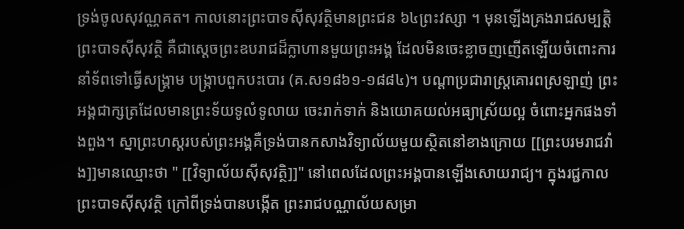ទ្រង់ចូលសុវណ្ណគត។ កាលនោះព្រះបាទស៊ីសុវត្ថិមានព្រះជន ៦៤ព្រះវស្សា ។ មុនឡើងគ្រងរាជសម្បត្តិ ព្រះបាទស៊ីសុវត្ថិ គឺជាស្ដេចព្រះឧបរាជដ៏ក្លាហានមួយព្រះអង្គ ដែលមិនចេះខ្លាចញញើតឡើយចំពោះការនាំទ័ពទៅធ្វើសង្គ្រាម បង្ក្រាបពួកបះបោរ (គ.ស១៨៦១-១៨៨៤)។ បណ្តាប្រជារាស្ដ្រគោរពស្រឡាញ់ ព្រះអង្គជាក្សត្រដែលមានព្រះទ័យទូលំទូលាយ ចេះរាក់ទាក់ និងយោគយល់អធ្យាស្រ័យល្អ ចំពោះអ្នកផងទាំងពួង។ ស្នាព្រះហស្តរបស់ព្រះអង្គគឺទ្រង់បានកសាងវិទ្យាល័យមួយស្ថិតនៅខាងក្រោយ [[ព្រះបរមរាជវាំង]]មានឈ្មោះថា " [[វិទ្យាល័យស៊ីសុវត្ថិ]]" នៅពេលដែលព្រះអង្គបានឡើងសោយរាជ្យ។ ក្នុងរជ្ជកាលព្រះបាទស៊ីសុវត្ថិ ក្រៅពីទ្រង់បានបង្កើត ព្រះរាជបណ្ណាល័យសម្រា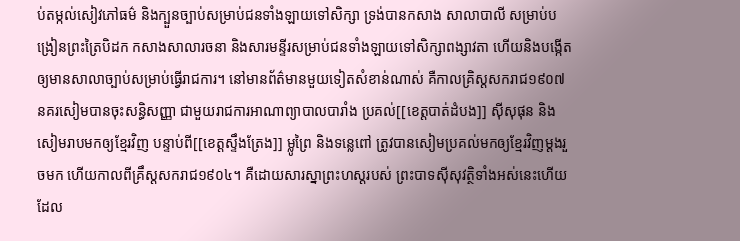ប់តម្កល់សៀវភៅធម៌‌ និងក្បួនច្បាប់សម្រាប់ជនទាំងឡាយទៅសិក្សា ទ្រង់បានកសាង សាលាបាលី សម្រាប់បង្រៀនព្រះត្រៃបិដក កសាងសាលារចនា និងសារមន្ទីរសម្រាប់ជនទាំងឡាយទៅសិក្សាពង្សាវតា ហើយនិងបង្កើតឲ្យមានសាលាច្បាប់សម្រាប់ធ្វើរាជការ។ នៅមានព័ត៌‌មានមួយទៀតសំខាន់ណាស់ គឺកាលគ្រិស្តសករាជ១៩០៧ នគរសៀមបានចុះសន្ធិសញ្ញា ជាមួយរាជការអាណាព្យាបាលបារាំង ប្រគល់[[ខេត្តបាត់ដំបង]] ស៊ីសុផុន និងសៀមរាបមកឲ្យខ្មែរវិញ បន្ទាប់ពី[[ខេត្តស្ទឹងត្រែង]] ម្លូព្រៃ និងទន្លេពៅ ត្រូវបានសៀមប្រគល់មកឲ្យខ្មែរវិញម្តងរួចមក ហើយកាលពីគ្រឹស្តសករាជ១៩០៤។ គឺដោយសារស្នាព្រះហស្តរបស់ ព្រះបាទស៊ីសុវត្ថិទាំងអស់នេះហើយ ដែល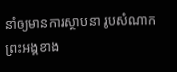នាំឲ្យមានការស្ថាបនា រូបសំណាកព្រះអង្គខាង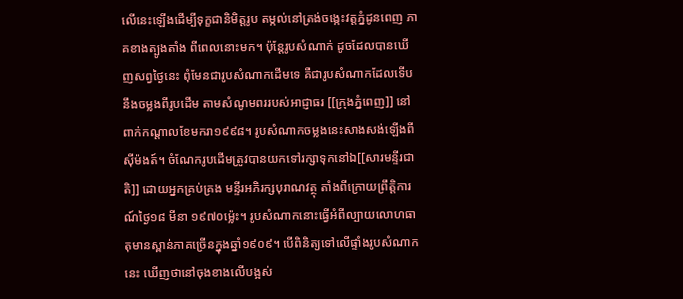លើនេះឡើងដើម្បីទុក្ខជានិមិត្តរូប តម្កល់នៅត្រង់ចង្កេះវត្តភ្នំដូនពេញ ភាគខាងត្បូងតាំង ពីពេលនោះមក។ ប៉ុន្តែរូបសំណាក់ ដូចដែលបានឃើញសព្វថ្ងៃនេះ ពុំមែនជារូបសំណាកដើមទេ គឺជារូបសំណាកដែលទើបនឹងចម្លងពីរូបដើម តាមសំណូមពររបស់អាជ្ញាធរ [[ក្រុងភ្នំពេញ]] នៅពាក់កណ្តាលខែមករា១៩៩៨។ រូបសំណាកចម្លងនេះសាងសង់ឡើងពីស៊ីម៉ងត៍។ ចំណែករូបដើមត្រូវបានយកទៅរក្សាទុកនៅឯ[[សារមន្ទីរជាតិ]] ដោយអ្នកគ្រប់គ្រង មន្ទីរអភិរក្សបុរាណវត្ថុ តាំងពីក្រោយព្រឹត្តិការណ៍ថៃ្ង១៨ មីនា ១៩៧០ម្ល៉េះ។ រូបសំណាកនោះធ្វើអំពីល្បាយលោហធាតុមានស្ពាន់ភាគច្រើនក្នុងឆ្នាំ១៩០៩។ បើពិនិត្យទៅលើផ្ទាំងរូបសំណាកនេះ ឃើញថានៅចុងខាងលើបង្អស់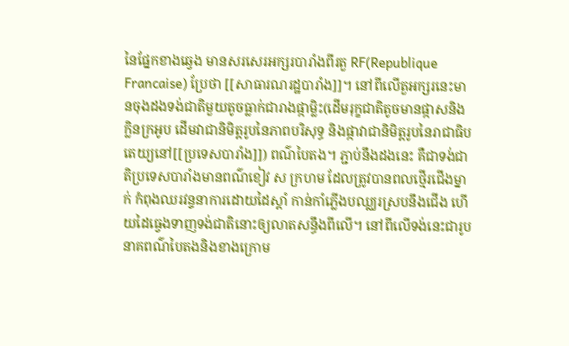នៃផ្នែកខាងឆ្វេង មានសរសេរអក្សរបារាំងពីរតួ RF(Republique Francaise) ប្រែថា [[សាធារណរដ្ឋបារាំង]]។ នៅពីលើតួអក្សរនេះមានចុងដងទង់ជាតិមួយតូចធ្លាក់ជារាងផ្កាម្លិះ(ដើមរុក្ខជាតិតូចមានផ្កាសនិងក្លិនក្រអូប ដើមវាជានិមិត្តរូបនៃភាពបរិសុទ្ធ និងផ្កាវាជានិមិត្តរូបនៃរាជាធិបតេយ្យនៅ[[ប្រទេសបារាំង]]) ពណ៌‌បៃតង។ ភ្ជាប់នឹងដងនេះ គឺជាទង់ជាតិប្រទេសបារាំងមានពណ៌‌ខៀវ ស ក្រហម ដែលត្រូវបានពលថ្មើរជើងម្នាក់ កំពុងឈរវន្ទនាការដោយដៃស្តាំ កាន់កាំភ្លើងបឈ្ឈរស្របនឹងជើង ហើយដៃធ្វេងទាញទង់ជាតិនោះឲ្យលាតសន្ធឹងពីលើ។ នៅពីលើទង់នេះជារូបនាគពណ៌‌បៃតងនិងខាងក្រោម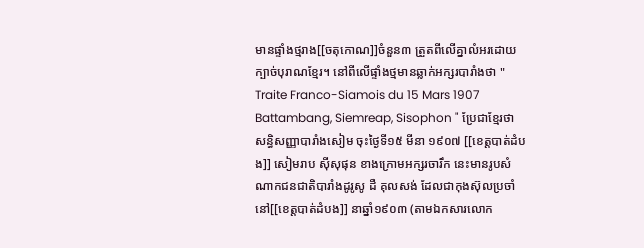មានផ្ទាំងថ្មរាង[[ចតុកោណ]]ចំនួន៣ ត្រួតពីលើគ្នាលំអរដោយក្បាច់បុរាណខ្មែរ។ នៅពីលើផ្ទាំងថ្មមានឆ្លាក់អក្សរបារាំងថា " Traite Franco-Siamois du 15 Mars 1907 Battambang, Siemreap, Sisophon " ប្រែជាខ្មែរថា សន្ធិសញ្ញាបារាំងសៀម ចុះថ្ងៃទី១៥ មីនា ១៩០៧ [[ខេត្តបាត់ដំបង]] សៀមរាប ស៊ីសុផុន ខាងក្រោមអក្សរចារឹក នេះមានរូបសំណាកជនជាតិបារាំងដូរូសូ ដឺ គុលសង់ ដែលជាកុងស៊ុលប្រចាំនៅ[[ខេត្តបាត់ដំបង]] នាឆ្នាំ១៩០៣ (តាមឯកសារលោក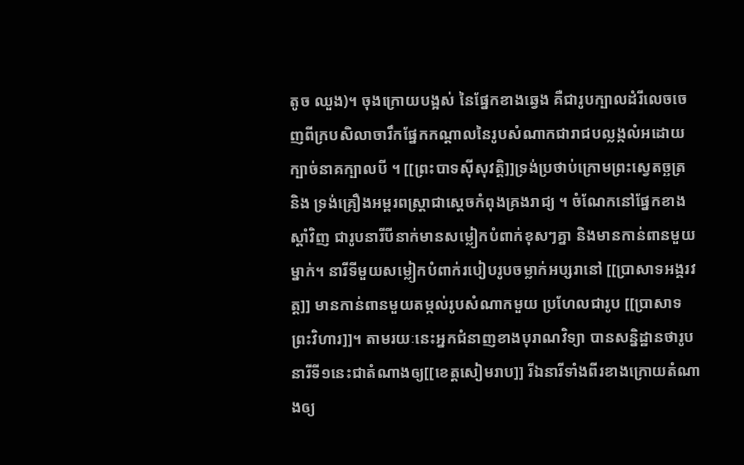តូច ឈួង)។ ចុងក្រោយបង្អស់ នៃផ្នែកខាងឆ្វេង គឺជារូបក្បាលដំរីលេចចេញពីក្របសិលាចារឹកផ្នែកកណ្តាលនៃរូបសំណាកជារាជបល្លង្កលំអដោយក្បាច់នាគក្បាលបី ។ [[ព្រះបាទស៊ីសុវត្តិ]]ទ្រង់ប្រថាប់ក្រោមព្រះស្វេតច្ឆត្រ និង ទ្រង់គ្រឿងអម្ពរពស្ដ្រាជាស្ដេចកំពុងគ្រងរាជ្យ ។ ចំណែកនៅផ្នែកខាងស្តាំវិញ ជារូបនារីបីនាក់មានសម្លៀកបំពាក់ខុសៗគ្នា និងមានកាន់ពានមួយម្នាក់។ នារីទីមួយសម្លៀកបំពាក់របៀបរូបចម្លាក់អប្សរានៅ [[ប្រាសាទអង្គរវត្ត]] មានកាន់ពានមួយតម្កល់រូបសំណាកមួយ ប្រហែលជារូប [[ប្រាសាទព្រះវិហារ]]។ តាមរយៈនេះអ្នកជំនាញខាងបុរាណវិទ្យា បានសន្និដ្ឋានថារូបនារីទី១នេះជាតំណាងឲ្យ[[ខេត្តសៀមរាប]] រីឯនារីទាំងពីរខាងក្រោយតំណាងឲ្យ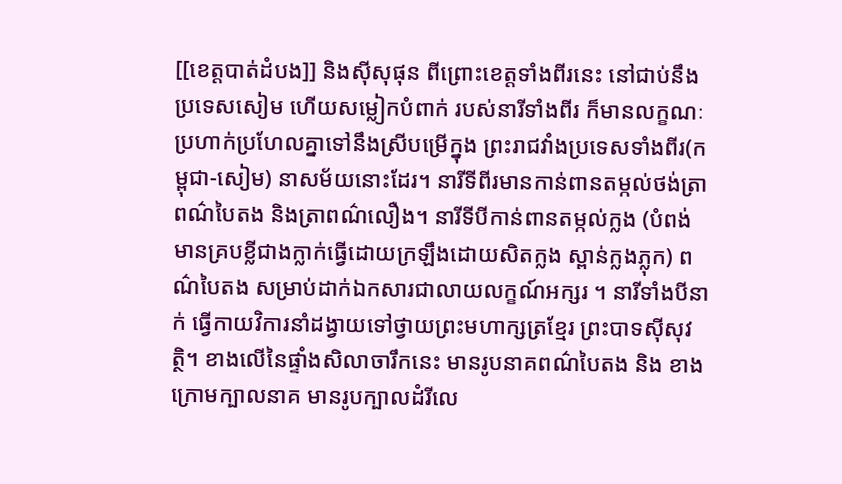[[ខេត្តបាត់ដំបង]] និងស៊ីសុផុន ពីព្រោះខេត្តទាំងពីរនេះ នៅជាប់នឹងប្រទេសសៀម ហើយសម្លៀកបំពាក់ របស់នារីទាំងពីរ ក៏មានលក្ខណៈប្រហាក់ប្រហែលគ្នាទៅនឹងស្រីបម្រើក្នុង ព្រះរាជវាំងប្រទេសទាំងពីរ(កម្ពុជា-សៀម) នាសម័យនោះដែរ។ នារីទីពីរមានកាន់ពានតម្កល់ថង់ត្រាពណ៌‌បៃតង និងត្រាពណ៌‌លឿង។ នារីទីបីកាន់ពានតម្កល់ក្លង (បំពង់មានគ្របខ្លីជាងក្លាក់ធ្វើដោយក្រឡឹងដោយសិតក្លង ស្ពាន់ក្លងភ្លុក) ពណ៌‌បៃតង សម្រាប់ដាក់ឯកសារជាលាយលក្ខណ៍អក្សរ ។ នារីទាំងបីនាក់ ធ្វើកាយវិការនាំដង្វាយទៅថ្វាយព្រះមហាក្សត្រខ្មែរ ព្រះបាទស៊ីសុវត្ថិ។ ខាងលើនៃផ្ទាំងសិលាចារឹកនេះ មានរូបនាគពណ៌‌បៃតង និង ខាងក្រោមក្បាលនាគ មានរូបក្បាលដំរីលេ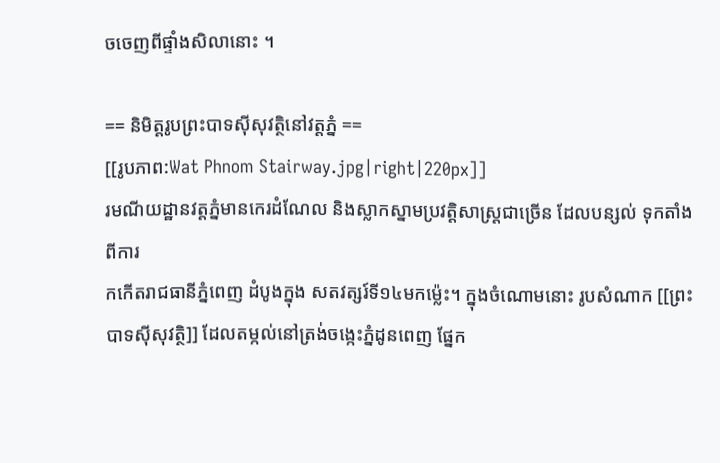ចចេញពីផ្ទាំងសិលានោះ ។

== និមិត្តរូបព្រះបាទស៊ីសុវត្ថិនៅវត្តភ្នំ ==
[[រូបភាព:Wat Phnom Stairway.jpg|right|220px]]
រមណីយដ្ឋានវត្តភ្នំមានកេរដំណែល និងស្លាកស្នាមប្រវត្ដិសាស្ដ្រជាច្រើន ដែលបន្សល់ ទុកតាំងពីការ
កកើតរាជធានីភ្នំពេញ ដំបូងក្នុង សតវត្សរ៍ទី១៤មកម្ល៉េះ។ ក្នុងចំណោមនោះ រូបសំណាក [[ព្រះបាទស៊ីសុវត្ថិ]] ដែលតម្កល់នៅត្រង់ចង្កេះភ្នំដូនពេញ ផ្នែក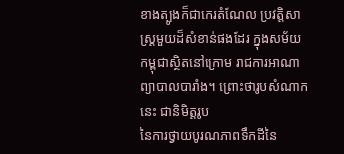ខាងត្បូងក៏ជាកេរតំណែល ប្រវត្តិសាស្ដ្រមួយដ៏សំខាន់ផងដែរ ក្នុងសម័យកម្ពុជាស្ថិតនៅក្រោម រាជការអាណាព្យាបាលបារាំង។ ព្រោះថារូបសំណាកនេះ ជានិមិត្តរូប
នៃការថ្វាយបូរណភាពទឹកដីនៃ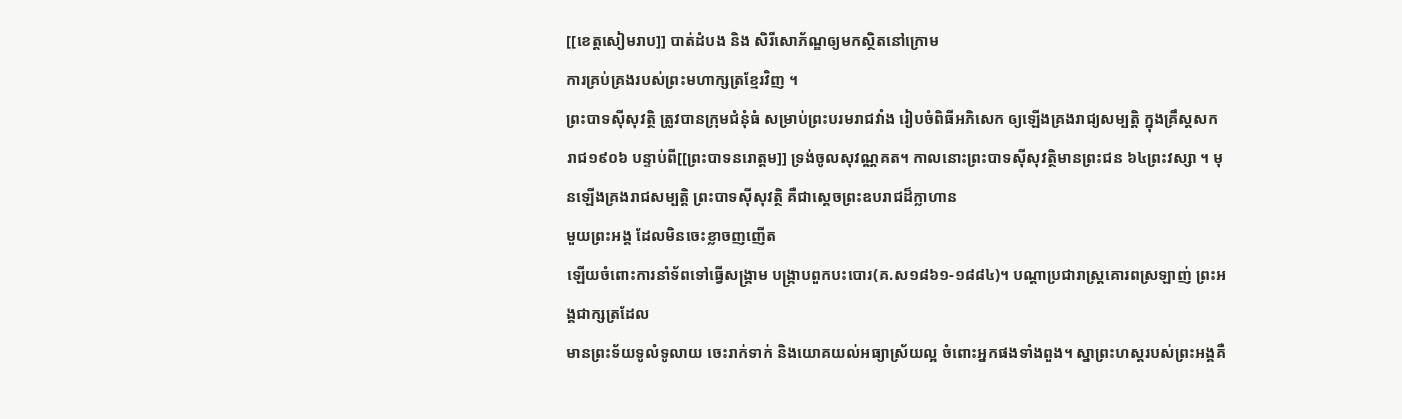[[ខេត្តសៀមរាប]] បាត់ដំបង និង សិរីសោភ័ណ្ឌឲ្យមកស្ថិតនៅក្រោម
ការគ្រប់គ្រងរបស់ព្រះមហាក្សត្រខ្មែរវិញ ។
ព្រះបាទស៊ីសុវត្ថិ ត្រូវបានក្រុមជំនុំធំ សម្រាប់ព្រះបរមរាជវាំង រៀបចំពិធីអភិសេក ឲ្យឡើងគ្រងរាជ្យសម្បត្តិ ក្នុងគ្រឹស្តសករាជ១៩០៦ បន្ទាប់ពី[[ព្រះបាទនរោត្តម]] ទ្រង់ចូលសុវណ្ណគត។ កាលនោះព្រះបាទស៊ីសុវត្ថិមានព្រះជន ៦៤ព្រះវស្សា ។ មុនឡើងគ្រងរាជសម្បត្តិ ព្រះបាទស៊ីសុវត្ថិ គឺជាស្ដេចព្រះឧបរាជដ៏ក្លាហាន
មួយព្រះអង្គ ដែលមិនចេះខ្លាចញញើត
ឡើយចំពោះការនាំទ័ពទៅធ្វើសង្គ្រាម បង្ក្រាបពួកបះបោរ(គ.ស១៨៦១-១៨៨៤)។ បណ្តាប្រជារាស្ដ្រគោរពស្រឡាញ់ ព្រះអង្គជាក្សត្រដែល
មានព្រះទ័យទូលំទូលាយ ចេះរាក់ទាក់ និងយោគយល់អធ្យាស្រ័យល្អ ចំពោះអ្នកផងទាំងពួង។ ស្នាព្រះហស្តរបស់ព្រះអង្គគឺ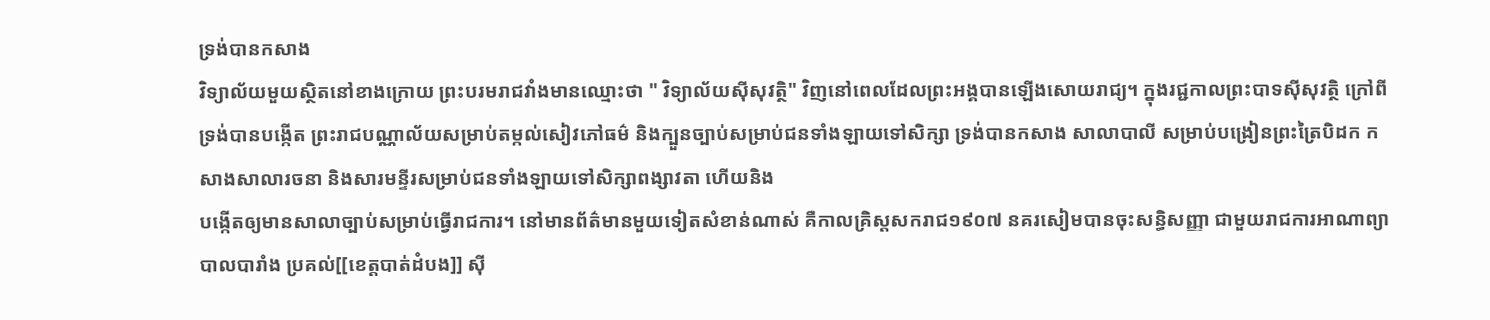ទ្រង់បានកសាង
វិទ្យាល័យមួយស្ថិតនៅខាងក្រោយ ព្រះបរមរាជវាំងមានឈ្មោះថា " វិទ្យាល័យស៊ីសុវត្ថិ" វិញនៅពេលដែលព្រះអង្គបានឡើងសោយរាជ្យ។ ក្នុងរជ្ជកាលព្រះបាទស៊ីសុវត្ថិ ក្រៅពីទ្រង់បានបង្កើត ព្រះរាជបណ្ណាល័យសម្រាប់តម្កល់សៀវភៅធម៌‌ និងក្បួនច្បាប់សម្រាប់ជនទាំងឡាយទៅសិក្សា ទ្រង់បានកសាង សាលាបាលី សម្រាប់បង្រៀនព្រះត្រៃបិដក កសាងសាលារចនា និងសារមន្ទីរសម្រាប់ជនទាំងឡាយទៅសិក្សាពង្សាវតា ហើយនិង
បង្កើតឲ្យមានសាលាច្បាប់សម្រាប់ធ្វើរាជការ។ នៅមានព័ត៌‌មានមួយទៀតសំខាន់ណាស់ គឺកាលគ្រិស្តសករាជ១៩០៧ នគរសៀមបានចុះសន្ធិសញ្ញា ជាមួយរាជការអាណាព្យាបាលបារាំង ប្រគល់[[ខេត្តបាត់ដំបង]] ស៊ី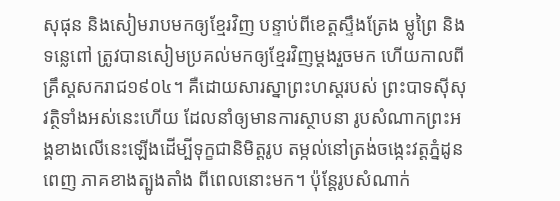សុផុន និងសៀមរាបមកឲ្យខ្មែរវិញ បន្ទាប់ពីខេត្តស្ទឹងត្រែង ម្លូព្រៃ និងទន្លេពៅ ត្រូវបានសៀមប្រគល់មកឲ្យខ្មែរវិញម្តងរួចមក ហើយកាលពីគ្រឹស្តសករាជ១៩០៤។ គឺដោយសារស្នាព្រះហស្តរបស់ ព្រះបាទស៊ីសុវត្ថិទាំងអស់នេះហើយ ដែលនាំឲ្យមានការស្ថាបនា រូបសំណាកព្រះអង្គខាងលើនេះឡើងដើម្បីទុក្ខជានិមិត្តរូប តម្កល់នៅត្រង់ចង្កេះវត្តភ្នំដូនពេញ ភាគខាងត្បូងតាំង ពីពេលនោះមក។ ប៉ុន្តែរូបសំណាក់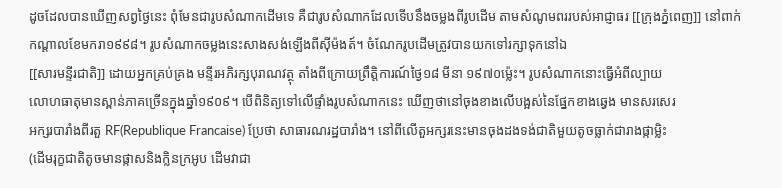ដូចដែលបានឃើញសព្វថ្ងៃនេះ ពុំមែនជារូបសំណាកដើមទេ គឺជារូបសំណាកដែលទើបនឹងចម្លងពីរូបដើម តាមសំណូមពររបស់អាជ្ញាធរ [[ក្រុងភ្នំពេញ]] នៅពាក់កណ្តាលខែមករា១៩៩៨។ រូបសំណាកចម្លងនេះសាងសង់ឡើងពីស៊ីម៉ងត៍។ ចំណែករូបដើមត្រូវបានយកទៅរក្សាទុកនៅឯ
[[សារមន្ទីរជាតិ]] ដោយអ្នកគ្រប់គ្រង មន្ទីរអភិរក្សបុរាណវត្ថុ តាំងពីក្រោយព្រឹត្តិការណ៍ថៃ្ង១៨ មីនា ១៩៧០ម្ល៉េះ។ រូបសំណាកនោះធ្វើអំពីល្បាយ
លោហធាតុមានស្ពាន់ភាគច្រើនក្នុងឆ្នាំ១៩០៩។ បើពិនិត្យទៅលើផ្ទាំងរូបសំណាកនេះ ឃើញថានៅចុងខាងលើបង្អស់នៃផ្នែកខាងឆ្វេង មានសរសេរ
អក្សរបារាំងពីរតួ RF(Republique Francaise) ប្រែថា សាធារណរដ្ឋបារាំង។ នៅពីលើតួអក្សរនេះមានចុងដងទង់ជាតិមួយតូចធ្លាក់ជារាងផ្កាម្លិះ
(ដើមរុក្ខជាតិតូចមានផ្កាសនិងក្លិនក្រអូប ដើមវាជា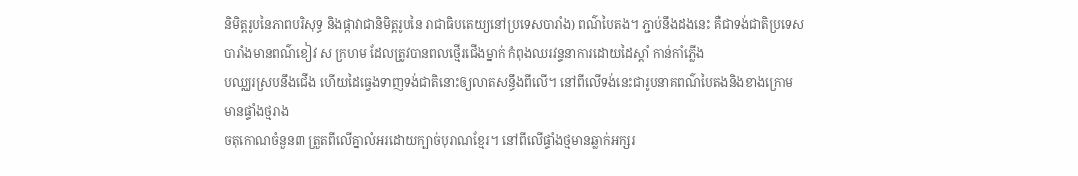និមិត្តរូបនៃភាពបរិសុទ្ធ និងផ្កាវាជានិមិត្តរូបនៃ រាជាធិបតេយ្យនៅប្រទេសបារាំង) ពណ៌‌បៃតង។ ភ្ជាប់នឹងដងនេះ គឺជាទង់ជាតិប្រទេសបារាំងមានពណ៌‌ខៀវ ស ក្រហម ដែលត្រូវបានពលថ្មើរជើងម្នាក់ កំពុងឈរវន្ទនាការដោយដៃស្តាំ កាន់កាំភ្លើង
បឈ្ឈរស្របនឹងជើង ហើយដៃធ្វេងទាញទង់ជាតិនោះឲ្យលាតសន្ធឹងពីលើ។ នៅពីលើទង់នេះជារូបនាគពណ៌‌បៃតងនិងខាងក្រោមមានផ្ទាំងថ្មរាង
ចតុកោណចំនួន៣ ត្រួតពីលើគ្នាលំអរដោយក្បាច់បុរាណខ្មែរ។ នៅពីលើផ្ទាំងថ្មមានឆ្លាក់អក្សរ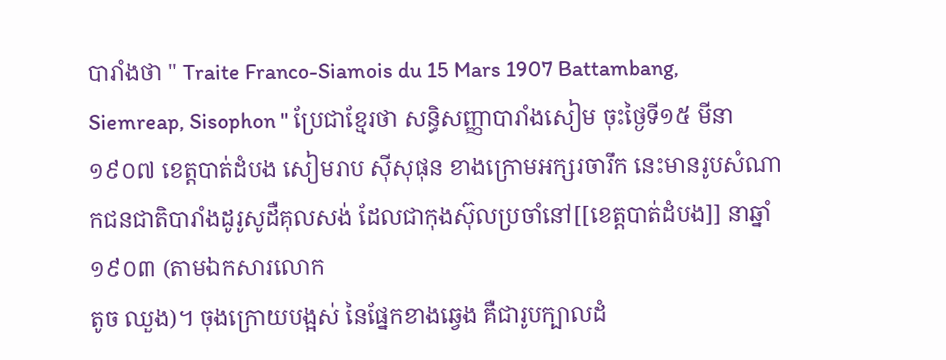បារាំងថា " Traite Franco-Siamois du 15 Mars 1907 Battambang, Siemreap, Sisophon " ប្រែជាខ្មែរថា សន្ធិសញ្ញាបារាំងសៀម ចុះថ្ងៃទី១៥ មីនា ១៩០៧ ខេត្តបាត់ដំបង សៀមរាប ស៊ីសុផុន ខាងក្រោមអក្សរចារឹក នេះមានរូបសំណាកជនជាតិបារាំងដូរូសូដឺគុលសង់ ដែលជាកុងស៊ុលប្រចាំនៅ[[ខេត្តបាត់ដំបង]] នាឆ្នាំ១៩០៣ (តាមឯកសារលោក
តូច ឈួង)។ ចុងក្រោយបង្អស់ នៃផ្នែកខាងឆ្វេង គឺជារូបក្បាលដំ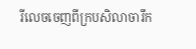រីលេចចេញពីក្របសិលាចារឹក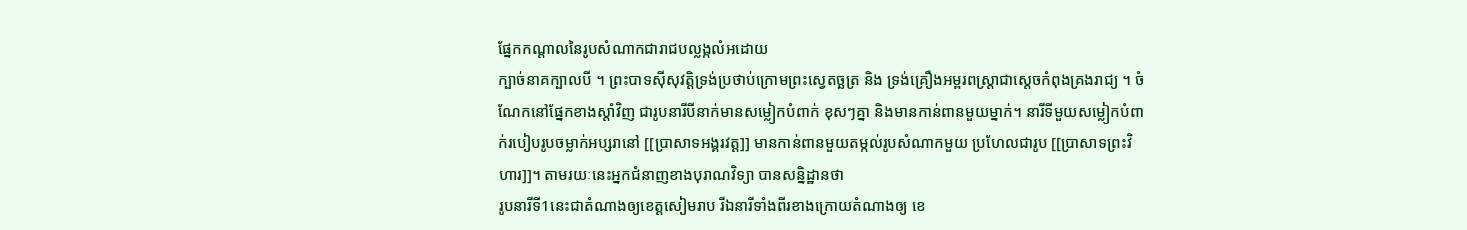ផ្នែកកណ្តាលនៃរូបសំណាកជារាជបល្លង្កលំអដោយ
ក្បាច់នាគក្បាលបី ។ ព្រះបាទស៊ីសុវត្តិទ្រង់ប្រថាប់ក្រោមព្រះស្វេតច្ឆត្រ និង ទ្រង់គ្រឿងអម្ពរពស្ដ្រាជាស្ដេចកំពុងគ្រងរាជ្យ ។ ចំណែកនៅផ្នែកខាងស្តាំវិញ ជារូបនារីបីនាក់មានសម្លៀកបំពាក់ ខុសៗគ្នា និងមានកាន់ពានមួយម្នាក់។ នារីទីមួយសម្លៀកបំពាក់របៀបរូបចម្លាក់អប្សរានៅ [[ប្រាសាទអង្គរវត្ត]] មានកាន់ពានមួយតម្កល់រូបសំណាកមួយ ប្រហែលជារូប [[ប្រាសាទព្រះវិហារ]]។ តាមរយៈនេះអ្នកជំនាញខាងបុរាណវិទ្យា បានសន្និដ្ឋានថា
រូបនារីទី1នេះជាតំណាងឲ្យខេត្តសៀមរាប រីឯនារីទាំងពីរខាងក្រោយតំណាងឲ្យ ខេ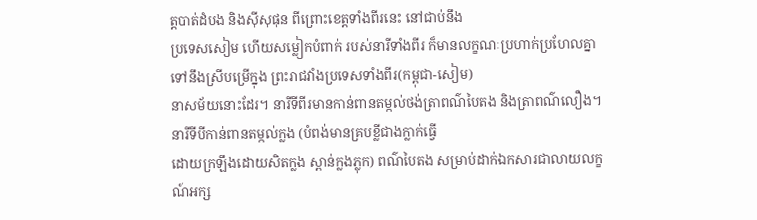ត្តបាត់ដំបង និងស៊ីសុផុន ពីព្រោះខេត្តទាំងពីរនេះ នៅជាប់នឹង
ប្រទេសសៀម ហើយសម្លៀកបំពាក់ របស់នារីទាំងពីរ ក៏មានលក្ខណៈប្រហាក់ប្រហែលគ្នាទៅនឹងស្រីបម្រើក្នុង ព្រះរាជវាំងប្រទេសទាំងពីរ(កម្ពុជា-សៀម)
នាសម័យនោះដែរ។ នារីទីពីរមានកាន់ពានតម្កល់ថង់ត្រាពណ៌‌បៃតង និងត្រាពណ៌‌លឿង។ នារីទីបីកាន់ពានតម្កល់ក្លង (បំពង់មានគ្របខ្លីជាងក្លាក់ធ្វើ
ដោយក្រឡឹងដោយសិតក្លង ស្ពាន់ក្លងភ្លុក) ពណ៌‌បៃតង សម្រាប់ដាក់ឯកសារជាលាយលក្ខណ៍អក្ស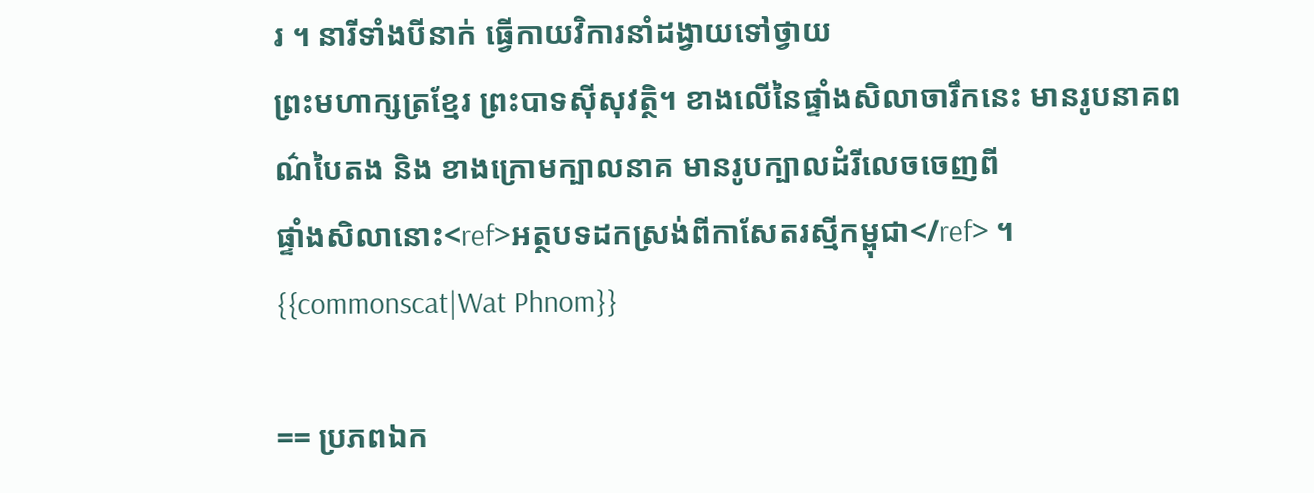រ ។ នារីទាំងបីនាក់ ធ្វើកាយវិការនាំដង្វាយទៅថ្វាយ
ព្រះមហាក្សត្រខ្មែរ ព្រះបាទស៊ីសុវត្ថិ។ ខាងលើនៃផ្ទាំងសិលាចារឹកនេះ មានរូបនាគពណ៌‌បៃតង និង ខាងក្រោមក្បាលនាគ មានរូបក្បាលដំរីលេចចេញពី
ផ្ទាំងសិលានោះ<ref>អត្ថបទដកស្រង់ពីកាសែតរស្មីកម្ពុជា</ref> ។
{{commonscat|Wat Phnom}}

== ប្រភពឯក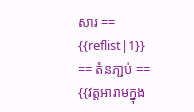សារ ==
{{reflist|1}}
== តំនភា្ជប់ ==
{{វត្តអារាមក្នុង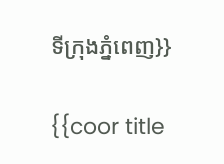ទីក្រុងភ្នំពេញ}}

{{coor title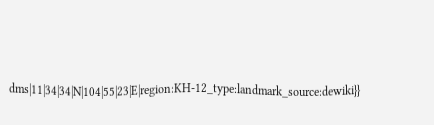dms|11|34|34|N|104|55|23|E|region:KH-12_type:landmark_source:dewiki}}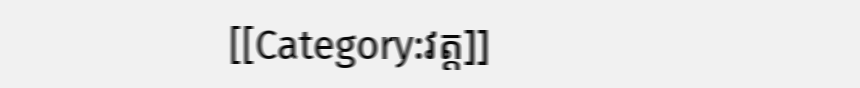[[Category:វត្ត]]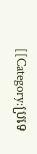[[Category:ប្រទេ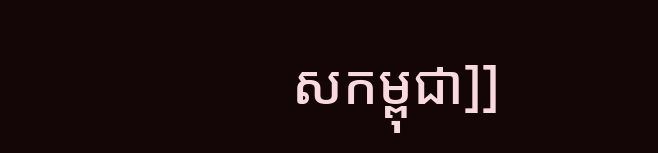សកម្ពុជា]]